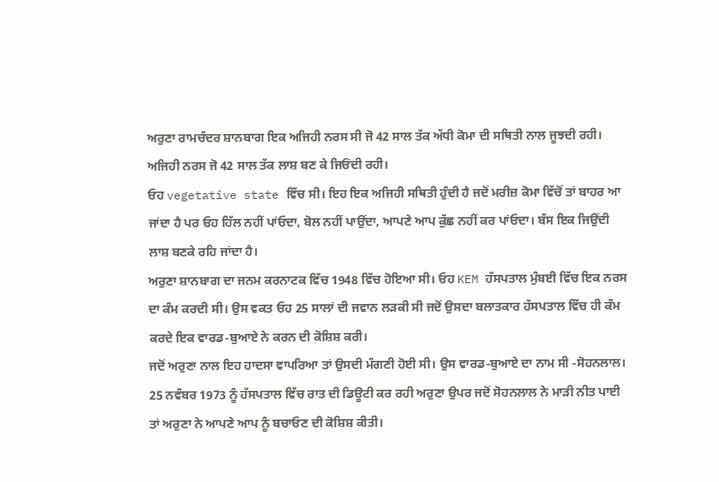ਅਰੁਣਾ ਰਾਮਚੰਦਰ ਸ਼ਾਨਬਾਗ ਇਕ ਅਜਿਹੀ ਨਰਸ ਸੀ ਜੋ 42 ਸਾਲ ਤੱਕ ਅੱਧੀ ਕੋਮਾ ਦੀ ਸਥਿਤੀ ਨਾਲ ਜੂਝਦੀ ਰਹੀ। ਅਜਿਹੀ ਨਰਸ ਜੋ 42 ਸਾਲ ਤੱਕ ਲਾਸ਼ ਬਣ ਕੇ ਜਿਓਂਦੀ ਰਹੀ।
ਓਹ vegetative state ਵਿੱਚ ਸੀ। ਇਹ ਇਕ ਅਜਿਹੀ ਸਥਿਤੀ ਹੁੰਦੀ ਹੈ ਜਦੋਂ ਮਰੀਜ਼ ਕੋਮਾ ਵਿੱਚੋਂ ਤਾਂ ਬਾਹਰ ਆ ਜਾਂਦਾ ਹੈ ਪਰ ਓਹ ਹਿੱਲ ਨਹੀਂ ਪਾਂਓਦਾ, ਬੋਲ ਨਹੀਂ ਪਾਉਂਦਾ, ਆਪਣੇ ਆਪ ਕੁੱਛ ਨਹੀਂ ਕਰ ਪਾਂਓਦਾ। ਬੱਸ ਇਕ ਜਿਉਂਦੀ ਲਾਸ਼ ਬਣਕੇ ਰਹਿ ਜਾਂਦਾ ਹੈ।
ਅਰੁਣਾ ਸ਼ਾਨਬਾਗ ਦਾ ਜਨਮ ਕਰਨਾਟਕ ਵਿੱਚ 1948 ਵਿੱਚ ਹੋਇਆ ਸੀ। ਓਹ KEM ਹੱਸਪਤਾਲ ਮੁੰਬਈ ਵਿੱਚ ਇਕ ਨਰਸ ਦਾ ਕੰਮ ਕਰਦੀ ਸੀ। ਉਸ ਵਕਤ ਓਹ 25 ਸਾਲਾਂ ਦੀ ਜਵਾਨ ਲੜਕੀ ਸੀ ਜਦੋਂ ਉਸਦਾ ਬਲਾਤਕਾਰ ਹੱਸਪਤਾਲ ਵਿੱਚ ਹੀ ਕੰਮ ਕਰਦੇ ਇਕ ਵਾਰਡ-ਬੁਆਏ ਨੇ ਕਰਨ ਦੀ ਕੋਸ਼ਿਸ਼ ਕਰੀ।
ਜਦੋਂ ਅਰੁਣਾ ਨਾਲ ਇਹ ਹਾਦਸਾ ਵਾਪਰਿਆ ਤਾਂ ਉਸਦੀ ਮੰਗਣੀ ਹੋਈ ਸੀ। ਉਸ ਵਾਰਡ-ਬੁਆਏ ਦਾ ਨਾਮ ਸੀ -ਸੋਹਨਲਾਲ। 25 ਨਵੰਬਰ 1973 ਨੂੰ ਹੱਸਪਤਾਲ ਵਿੱਚ ਰਾਤ ਦੀ ਡਿਊਟੀ ਕਰ ਰਹੀ ਅਰੁਣਾ ਉਪਰ ਜਦੋਂ ਸੋਹਨਲਾਲ ਨੇ ਮਾੜੀ ਨੀਤ ਪਾਈ ਤਾਂ ਅਰੁਣਾ ਨੇ ਆਪਣੇ ਆਪ ਨੂੰ ਬਚਾਓਣ ਦੀ ਕੋਸ਼ਿਸ਼ ਕੀਤੀ।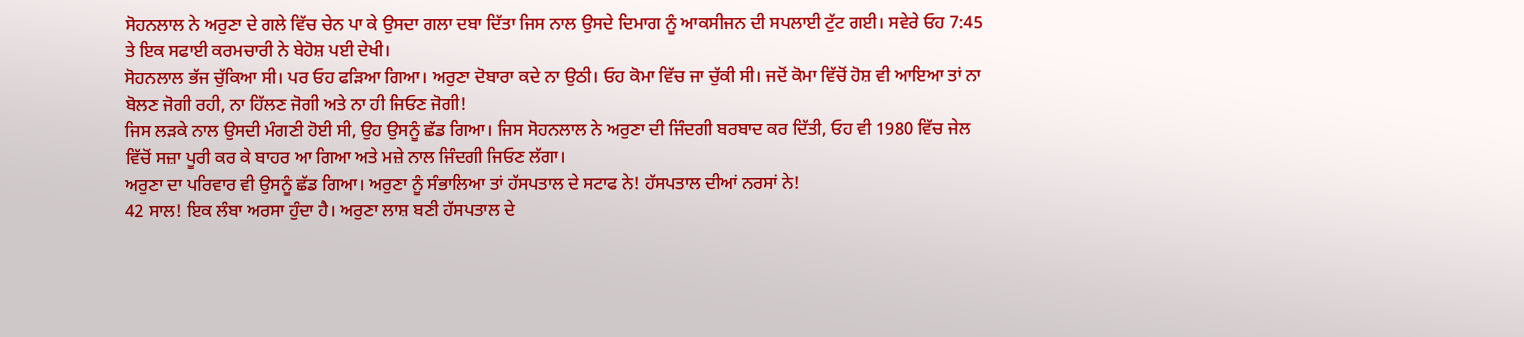ਸੋਹਨਲਾਲ ਨੇ ਅਰੁਣਾ ਦੇ ਗਲੇ ਵਿੱਚ ਚੇਨ ਪਾ ਕੇ ਉਸਦਾ ਗਲਾ ਦਬਾ ਦਿੱਤਾ ਜਿਸ ਨਾਲ ਉਸਦੇ ਦਿਮਾਗ ਨੂੰ ਆਕਸੀਜਨ ਦੀ ਸਪਲਾਈ ਟੁੱਟ ਗਈ। ਸਵੇਰੇ ਓਹ 7:45 ਤੇ ਇਕ ਸਫਾਈ ਕਰਮਚਾਰੀ ਨੇ ਬੇਹੋਸ਼ ਪਈ ਦੇਖੀ।
ਸੋਹਨਲਾਲ ਭੱਜ ਚੁੱਕਿਆ ਸੀ। ਪਰ ਓਹ ਫੜਿਆ ਗਿਆ। ਅਰੁਣਾ ਦੋਬਾਰਾ ਕਦੇ ਨਾ ਉਠੀ। ਓਹ ਕੋਮਾ ਵਿੱਚ ਜਾ ਚੁੱਕੀ ਸੀ। ਜਦੋਂ ਕੋਮਾ ਵਿੱਚੋਂ ਹੋਸ਼ ਵੀ ਆਇਆ ਤਾਂ ਨਾ ਬੋਲਣ ਜੋਗੀ ਰਹੀ, ਨਾ ਹਿੱਲਣ ਜੋਗੀ ਅਤੇ ਨਾ ਹੀ ਜਿਓਣ ਜੋਗੀ!
ਜਿਸ ਲੜਕੇ ਨਾਲ ਉਸਦੀ ਮੰਗਣੀ ਹੋਈ ਸੀ, ਉਹ ਉਸਨੂੰ ਛੱਡ ਗਿਆ। ਜਿਸ ਸੋਹਨਲਾਲ ਨੇ ਅਰੁਣਾ ਦੀ ਜਿੰਦਗੀ ਬਰਬਾਦ ਕਰ ਦਿੱਤੀ, ਓਹ ਵੀ 1980 ਵਿੱਚ ਜੇਲ ਵਿੱਚੋਂ ਸਜ਼ਾ ਪੂਰੀ ਕਰ ਕੇ ਬਾਹਰ ਆ ਗਿਆ ਅਤੇ ਮਜ਼ੇ ਨਾਲ ਜਿੰਦਗੀ ਜਿਓਣ ਲੱਗਾ।
ਅਰੁਣਾ ਦਾ ਪਰਿਵਾਰ ਵੀ ਉਸਨੂੰ ਛੱਡ ਗਿਆ। ਅਰੁਣਾ ਨੂੰ ਸੰਭਾਲਿਆ ਤਾਂ ਹੱਸਪਤਾਲ ਦੇ ਸਟਾਫ ਨੇ! ਹੱਸਪਤਾਲ ਦੀਆਂ ਨਰਸਾਂ ਨੇ!
42 ਸਾਲ! ਇਕ ਲੰਬਾ ਅਰਸਾ ਹੁੰਦਾ ਹੈ। ਅਰੁਣਾ ਲਾਸ਼ ਬਣੀ ਹੱਸਪਤਾਲ ਦੇ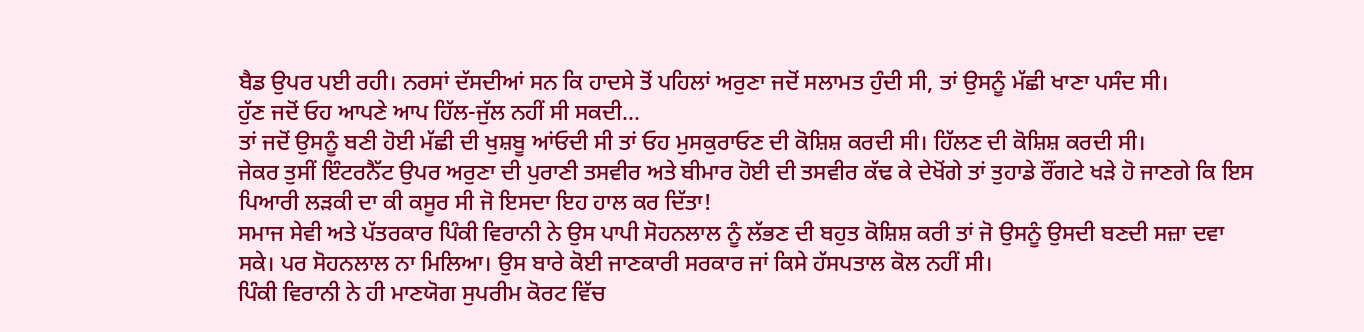ਬੈਡ ਉਪਰ ਪਈ ਰਹੀ। ਨਰਸਾਂ ਦੱਸਦੀਆਂ ਸਨ ਕਿ ਹਾਦਸੇ ਤੋਂ ਪਹਿਲਾਂ ਅਰੁਣਾ ਜਦੋਂ ਸਲਾਮਤ ਹੁੰਦੀ ਸੀ, ਤਾਂ ਉਸਨੂੰ ਮੱਛੀ ਖਾਣਾ ਪਸੰਦ ਸੀ।
ਹੁੱਣ ਜਦੋਂ ਓਹ ਆਪਣੇ ਆਪ ਹਿੱਲ-ਜੁੱਲ ਨਹੀਂ ਸੀ ਸਕਦੀ...
ਤਾਂ ਜਦੋਂ ਉਸਨੂੰ ਬਣੀ ਹੋਈ ਮੱਛੀ ਦੀ ਖੁਸ਼ਬੂ ਆਂਓਦੀ ਸੀ ਤਾਂ ਓਹ ਮੁਸਕੁਰਾਓਣ ਦੀ ਕੋਸ਼ਿਸ਼ ਕਰਦੀ ਸੀ। ਹਿੱਲਣ ਦੀ ਕੋਸ਼ਿਸ਼ ਕਰਦੀ ਸੀ।
ਜੇਕਰ ਤੁਸੀਂ ਇੰਟਰਨੈੱਟ ਉਪਰ ਅਰੁਣਾ ਦੀ ਪੁਰਾਣੀ ਤਸਵੀਰ ਅਤੇ ਬੀਮਾਰ ਹੋਈ ਦੀ ਤਸਵੀਰ ਕੱਢ ਕੇ ਦੇਖੋਂਗੇ ਤਾਂ ਤੁਹਾਡੇ ਰੌਂਗਟੇ ਖੜੇ ਹੋ ਜਾਣਗੇ ਕਿ ਇਸ ਪਿਆਰੀ ਲੜਕੀ ਦਾ ਕੀ ਕਸੂਰ ਸੀ ਜੋ ਇਸਦਾ ਇਹ ਹਾਲ ਕਰ ਦਿੱਤਾ!
ਸਮਾਜ ਸੇਵੀ ਅਤੇ ਪੱਤਰਕਾਰ ਪਿੰਕੀ ਵਿਰਾਨੀ ਨੇ ਉਸ ਪਾਪੀ ਸੋਹਨਲਾਲ ਨੂੰ ਲੱਭਣ ਦੀ ਬਹੁਤ ਕੋਸ਼ਿਸ਼ ਕਰੀ ਤਾਂ ਜੋ ਉਸਨੂੰ ਉਸਦੀ ਬਣਦੀ ਸਜ਼ਾ ਦਵਾ ਸਕੇ। ਪਰ ਸੋਹਨਲਾਲ ਨਾ ਮਿਲਿਆ। ਉਸ ਬਾਰੇ ਕੋਈ ਜਾਣਕਾਰੀ ਸਰਕਾਰ ਜਾਂ ਕਿਸੇ ਹੱਸਪਤਾਲ ਕੋਲ ਨਹੀਂ ਸੀ।
ਪਿੰਕੀ ਵਿਰਾਨੀ ਨੇ ਹੀ ਮਾਣਯੋਗ ਸੁਪਰੀਮ ਕੋਰਟ ਵਿੱਚ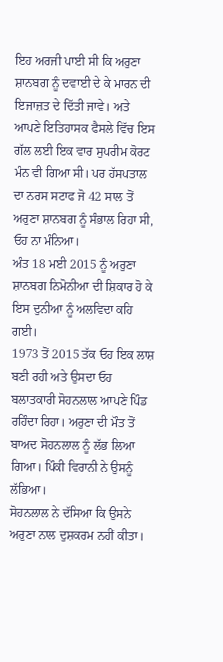ਇਹ ਅਰਜੀ ਪਾਈ ਸੀ ਕਿ ਅਰੁਣਾ ਸ਼ਾਨਬਗ ਨੂੰ ਦਵਾਈ ਦੇ ਕੇ ਮਾਰਨ ਦੀ ਇਜਾਜ਼ਤ ਦੇ ਦਿੱਤੀ ਜਾਵੇ। ਅਤੇ ਆਪਣੇ ਇਤਿਹਾਸਕ ਫੈਸਲੇ ਵਿੱਚ ਇਸ ਗੱਲ ਲਈ ਇਕ ਵਾਰ ਸੁਪਰੀਮ ਕੋਰਟ ਮੰਨ ਵੀ ਗਿਆ ਸੀ। ਪਰ ਹੱਸਪਤਾਲ ਦਾ ਨਰਸ ਸਟਾਫ ਜੋ 42 ਸਾਲ ਤੋਂ ਅਰੁਣਾ ਸ਼ਾਨਬਗ ਨੂੰ ਸੰਭਾਲ ਰਿਹਾ ਸੀ, ਓਹ ਨਾ ਮੰਨਿਆ।
ਅੰਤ 18 ਮਈ 2015 ਨੂੰ ਅਰੁਣਾ ਸ਼ਾਨਬਗ ਨਿਮੋਨੀਆ ਦੀ ਸ਼ਿਕਾਰ ਹੋ ਕੇ ਇਸ ਦੁਨੀਆ ਨੂੰ ਅਲਵਿਦਾ ਕਹਿ ਗਈ।
1973 ਤੋਂ 2015 ਤੱਕ ਓਹ ਇਕ ਲਾਸ਼ ਬਣੀ ਰਹੀ ਅਤੇ ਉਸਦਾ ਓਹ ਬਲਾਤਕਾਰੀ ਸੋਹਨਲਾਲ ਆਪਣੇ ਪਿੰਡ ਰਹਿੰਦਾ ਰਿਹਾ। ਅਰੁਣਾ ਦੀ ਮੌਤ ਤੋਂ ਬਾਅਦ ਸੋਹਨਲਾਲ ਨੂੰ ਲੱਭ ਲਿਆ ਗਿਆ। ਪਿੰਕੀ ਵਿਰਾਨੀ ਨੇ ਉਸਨੂੰ ਲੱਭਿਆ।
ਸੋਹਨਲਾਲ ਨੇ ਦੱਸਿਆ ਕਿ ਉਸਨੇ ਅਰੁਣਾ ਨਾਲ ਦੁਸ਼ਕਰਮ ਨਹੀਂ ਕੀਤਾ।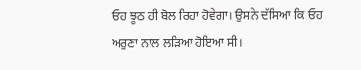ਓਹ ਝੂਠ ਹੀ ਬੋਲ ਰਿਹਾ ਹੋਵੇਗਾ। ਉਸਨੇ ਦੱਸਿਆ ਕਿ ਓਹ ਅਰੁਣਾ ਨਾਲ ਲੜਿਆ ਹੋਇਆ ਸੀ।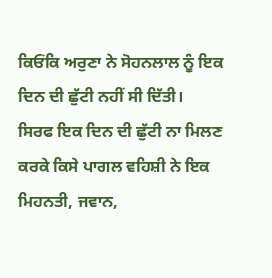ਕਿਓਂਕਿ ਅਰੁਣਾ ਨੇ ਸੋਹਨਲਾਲ ਨੂੰ ਇਕ ਦਿਨ ਦੀ ਛੁੱਟੀ ਨਹੀਂ ਸੀ ਦਿੱਤੀ।
ਸਿਰਫ ਇਕ ਦਿਨ ਦੀ ਛੁੱਟੀ ਨਾ ਮਿਲਣ ਕਰਕੇ ਕਿਸੇ ਪਾਗਲ ਵਹਿਸ਼ੀ ਨੇ ਇਕ ਮਿਹਨਤੀ, ਜਵਾਨ,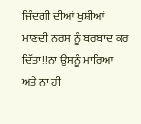ਜਿੰਦਗੀ ਦੀਆਂ ਖੁਸ਼ੀਆਂ ਮਾਣਦੀ ਨਰਸ ਨੂੰ ਬਰਬਾਦ ਕਰ ਦਿੱਤਾ!!ਨਾ ਉਸਨੂੰ ਮਾਰਿਆ ਅਤੇ ਨਾ ਹੀ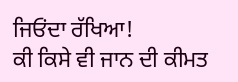ਜਿਓਂਦਾ ਰੱਖਿਆ!
ਕੀ ਕਿਸੇ ਵੀ ਜਾਨ ਦੀ ਕੀਮਤ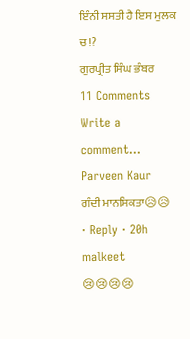ਇੰਨੀ ਸਸਤੀ ਹੈ ਇਸ ਮੁਲਕ ਚ!?
ਗੁਰਪ੍ਰੀਤ ਸਿੰਘ ਭੰਬਰ
11 Comments
Write a comment…
Parveen Kaur
ਗੰਦੀ ਮਾਨਸਿਕਤਾ😥😥
· Reply · 20h
malkeet
😢😢😢😢